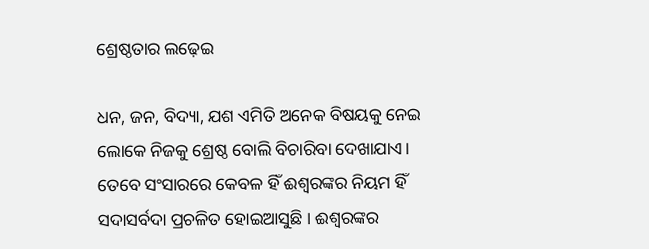ଶ୍ରେଷ୍ଠତାର ଲଢ଼େଇ

ଧନ, ଜନ, ବିଦ୍ୟା, ଯଶ ଏମିତି ଅନେକ ବିଷୟକୁ ନେଇ ଲୋକେ ନିଜକୁ ଶ୍ରେଷ୍ଠ ବୋଲି ବିଚାରିବା ଦେଖାଯାଏ। ତେବେ ସଂସାରରେ କେବଳ ହିଁ ଈଶ୍ୱରଙ୍କର ନିୟମ ହିଁ ସଦାସର୍ବଦା ପ୍ରଚଳିତ ହୋଇଆସୁଛି । ଈଶ୍ୱରଙ୍କର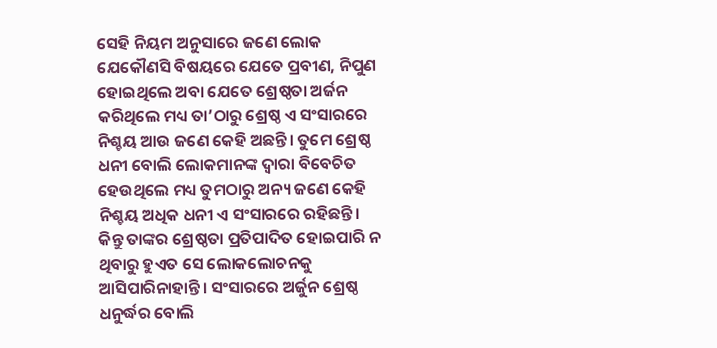ସେହି ନିୟମ ଅନୁସାରେ ଜଣେ ଲୋକ ଯେକୌଣସି ବିଷୟରେ ଯେତେ ପ୍ରବୀଣ, ନିପୁଣ ହୋଇଥିଲେ ଅବା ଯେତେ ଶ୍ରେଷ୍ଠତା ଅର୍ଜନ କରିଥିଲେ ମଧ୍ୟ ତା’ଠାରୁ ଶ୍ରେଷ୍ଠ ଏ ସଂସାରରେ ନିଶ୍ଚୟ ଆଉ ଜଣେ କେହି ଅଛନ୍ତି। ତୁମେ ଶ୍ରେଷ୍ଠ ଧନୀ ବୋଲି ଲୋକମାନଙ୍କ ଦ୍ୱାରା ବିବେଚିତ ହେଉଥିଲେ ମଧ୍ୟ ତୁମଠାରୁ ଅନ୍ୟ ଜଣେ କେହି ନିଶ୍ଚୟ ଅଧିକ ଧନୀ ଏ ସଂସାରରେ ରହିଛନ୍ତି। କିନ୍ତୁ ତାଙ୍କର ଶ୍ରେଷ୍ଠତା ପ୍ରତିପାଦିତ ହୋଇପାରି ନ ଥିବାରୁ ହୁଏତ ସେ ଲୋକଲୋଚନକୁ ଆସିପାରିନାହାନ୍ତି। ସଂସାରରେ ଅର୍ଜୁନ ଶ୍ରେଷ୍ଠ ଧନୁର୍ଦ୍ଧର ବୋଲି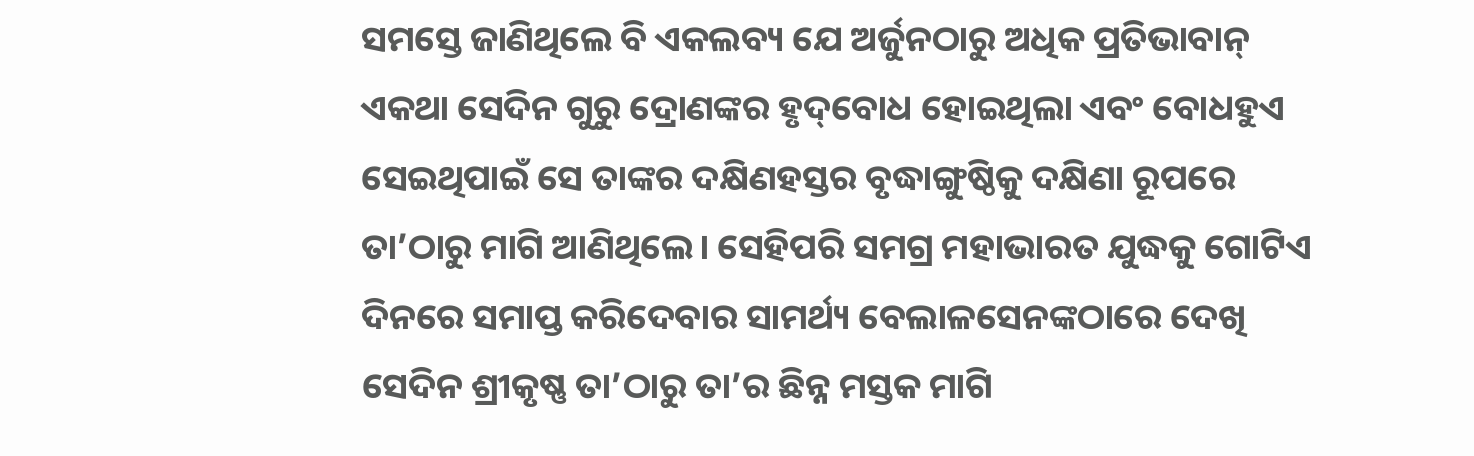ସମସ୍ତେ ଜାଣିଥିଲେ ବି ଏକଲବ୍ୟ ଯେ ଅର୍ଜୁନଠାରୁ ଅଧିକ ପ୍ରତିଭାବାନ୍‌ ଏକଥା ସେଦିନ ଗୁରୁ ଦ୍ରୋଣଙ୍କର ହୃଦ୍‌ବୋଧ ହୋଇଥିଲା ଏବଂ ବୋଧହୁଏ ସେଇଥିପାଇଁ ସେ ତାଙ୍କର ଦକ୍ଷିଣହସ୍ତର ବୃଦ୍ଧାଙ୍ଗୁଷ୍ଠିକୁ ଦକ୍ଷିଣା ରୂପରେ ତା’ଠାରୁ ମାଗି ଆଣିଥିଲେ। ସେହିପରି ସମଗ୍ର ମହାଭାରତ ଯୁଦ୍ଧକୁ ଗୋଟିଏ ଦିନରେ ସମାପ୍ତ କରିଦେବାର ସାମର୍ଥ୍ୟ ବେଲାଳସେନଙ୍କଠାରେ ଦେଖି ସେଦିନ ଶ୍ରୀକୃଷ୍ଣ ତା’ଠାରୁ ତା’ର ଛିନ୍ନ ମସ୍ତକ ମାଗି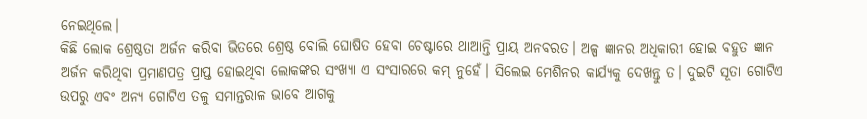ନେଇଥିଲେ।
କିଛି ଲୋକ ଶ୍ରେଷ୍ଠତା ଅର୍ଜନ କରିବା ଭିତରେ ଶ୍ରେଷ୍ଠ ବୋଲି ଘୋଷିତ ହେବା ଚେଷ୍ଟାରେ ଥାଆନ୍ତି ପ୍ରାୟ ଅନବରତ। ଅଳ୍ପ ଜ୍ଞାନର ଅଧିକାରୀ ହୋଇ ବହୁତ ଜ୍ଞାନ ଅର୍ଜନ କରିଥିବା ପ୍ରମାଣପତ୍ର ପ୍ରାପ୍ତ ହୋଇଥିବା ଲୋକଙ୍କର ସଂଖ୍ୟା ଏ ସଂସାରରେ କମ୍‌ ନୁହେଁ। ସିଲେଇ ମେଶିନର କାର୍ଯ୍ୟକୁ ଦେଖନ୍ତୁ ତ। ଦୁଇଟି ସୂତା ଗୋଟିଏ ଉପରୁ ଏବଂ ଅନ୍ୟ ଗୋଟିଏ ତଳୁ ସମାନ୍ତରାଳ ଭାବେ ଆଗକୁ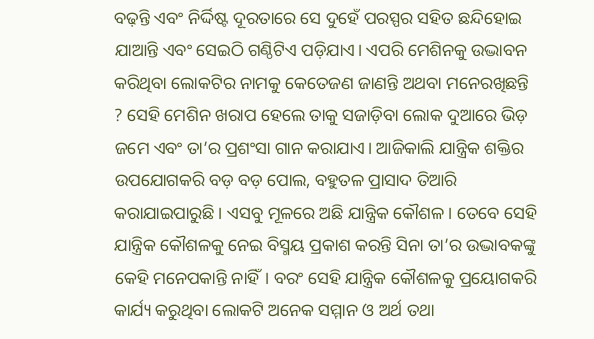ବଢ଼ନ୍ତି ଏବଂ ନିର୍ଦ୍ଦିଷ୍ଟ ଦୂରତାରେ ସେ ଦୁହେଁ ପରସ୍ପର ସହିତ ଛନ୍ଦିହୋଇ ଯାଆନ୍ତି ଏବଂ ସେଇଠି ଗଣ୍ଠିଟିଏ ପଡ଼ିଯାଏ। ଏପରି ମେଶିନକୁ ଉଦ୍ଭାବନ କରିଥିବା ଲୋକଟିର ନାମକୁ କେତେଜଣ ଜାଣନ୍ତି ଅଥବା ମନେରଖିଛନ୍ତି ? ସେହି ମେଶିନ ଖରାପ ହେଲେ ତାକୁ ସଜାଡ଼ିବା ଲୋକ ଦୁଆରେ ଭିଡ଼ ଜମେ ଏବଂ ତା’ର ପ୍ରଶଂସା ଗାନ କରାଯାଏ। ଆଜିକାଲି ଯାନ୍ତ୍ରିକ ଶକ୍ତିର ଉପଯୋଗକରି ବଡ଼ ବଡ଼ ପୋଲ, ବହୁତଳ ପ୍ରାସାଦ ତିଆରି କରାଯାଇପାରୁଛି। ଏସବୁ ମୂଳରେ ଅଛି ଯାନ୍ତ୍ରିକ କୌଶଳ। ତେବେ ସେହି ଯାନ୍ତ୍ରିକ କୌଶଳକୁ ନେଇ ବିସ୍ମୟ ପ୍ରକାଶ କରନ୍ତି ସିନା ତା’ର ଉଦ୍ଭାବକଙ୍କୁ କେହି ମନେପକାନ୍ତି ନାହିଁ। ବରଂ ସେହି ଯାନ୍ତ୍ରିକ କୌଶଳକୁ ପ୍ରୟୋଗକରି କାର୍ଯ୍ୟ କରୁଥିବା ଲୋକଟି ଅନେକ ସମ୍ମାନ ଓ ଅର୍ଥ ତଥା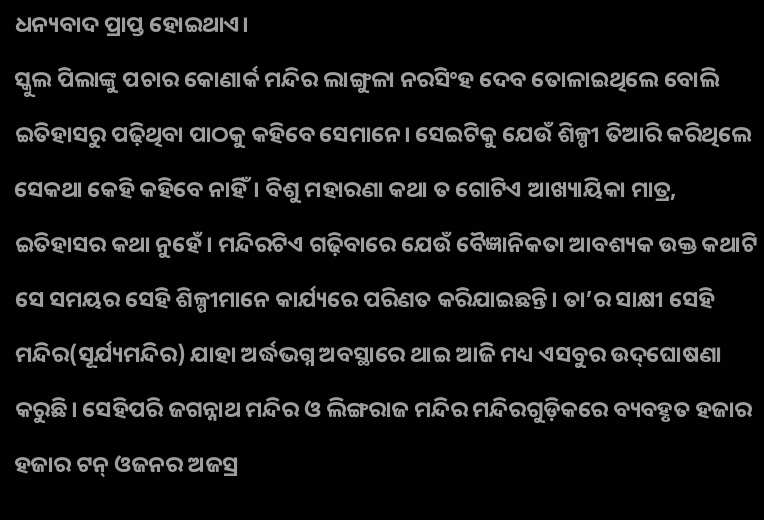ଧନ୍ୟବାଦ ପ୍ରାପ୍ତ ହୋଇଥାଏ।
ସ୍କୁଲ ପିଲାଙ୍କୁ ପଚାର କୋଣାର୍କ ମନ୍ଦିର ଲାଙ୍ଗୁଳା ନରସିଂହ ଦେବ ତୋଳାଇଥିଲେ ବୋଲି ଇତିହାସରୁ ପଢ଼ିଥିବା ପାଠକୁ କହିବେ ସେମାନେ। ସେଇଟିକୁ ଯେଉଁ ଶିଳ୍ପୀ ତିଆରି କରିଥିଲେ ସେକଥା କେହି କହିବେ ନାହିଁ। ବିଶୁ ମହାରଣା କଥା ତ ଗୋଟିଏ ଆଖ୍ୟାୟିକା ମାତ୍ର, ଇତିହାସର କଥା ନୁହେଁ। ମନ୍ଦିରଟିଏ ଗଢ଼ିବାରେ ଯେଉଁ ବୈଜ୍ଞାନିକତା ଆବଶ୍ୟକ ଉକ୍ତ କଥାଟି ସେ ସମୟର ସେହି ଶିଳ୍ପୀମାନେ କାର୍ଯ୍ୟରେ ପରିଣତ କରିଯାଇଛନ୍ତି। ତା’ର ସାକ୍ଷୀ ସେହି ମନ୍ଦିର(ସୂର୍ଯ୍ୟମନ୍ଦିର) ଯାହା ଅର୍ଦ୍ଧଭଗ୍ନ ଅବସ୍ଥାରେ ଥାଇ ଆଜି ମଧ୍ୟ ଏସବୁର ଉଦ୍‌ଘୋଷଣା କରୁଛି। ସେହିପରି ଜଗନ୍ନାଥ ମନ୍ଦିର ଓ ଲିଙ୍ଗରାଜ ମନ୍ଦିର ମନ୍ଦିରଗୁଡ଼ିକରେ ବ୍ୟବହୃତ ହଜାର ହଜାର ଟନ୍‌ ଓଜନର ଅଜସ୍ର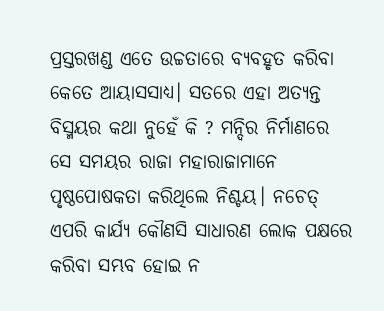ପ୍ରସ୍ତରଖଣ୍ଡ ଏତେ ଉଚ୍ଚତାରେ ବ୍ୟବହୃତ କରିବା କେତେ ଆୟାସସାଧ୍ୟ। ସତରେ ଏହା ଅତ୍ୟନ୍ତ ବିସ୍ମୟର କଥା ନୁହେଁ କି ? ମନ୍ଦିର ନିର୍ମାଣରେ ସେ ସମୟର ରାଜା ମହାରାଜାମାନେ ପୃଷ୍ଠପୋଷକତା କରିଥିଲେ ନିଶ୍ଚୟ। ନଚେତ୍‌ ଏପରି କାର୍ଯ୍ୟ କୌଣସି ସାଧାରଣ ଲୋକ ପକ୍ଷରେ କରିବା ସମ୍ଭବ ହୋଇ ନ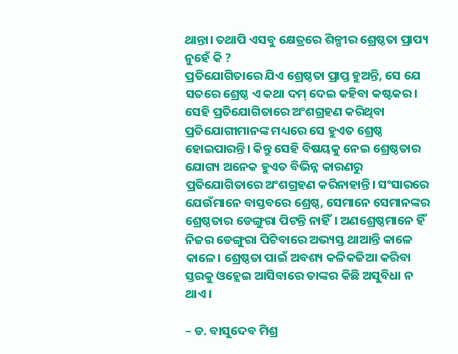ଥାନ୍ତା। ତଥାପି ଏସବୁ କ୍ଷେତ୍ରରେ ଶିଳ୍ପୀର ଶ୍ରେଷ୍ଠତା ପ୍ରାପ୍ୟ ନୁହେଁ କି ?
ପ୍ରତିଯୋଗିତାରେ ଯିଏ ଶ୍ରେଷ୍ଠତା ପ୍ରାପ୍ତ ହୁଅନ୍ତି, ସେ ଯେ ସତରେ ଶ୍ରେଷ୍ଠ ଏ କଥା ଦମ୍‌ ଦେଇ କହିବା କଷ୍ଟକର। ସେହି ପ୍ରତିଯୋଗିତାରେ ଅଂଶଗ୍ରହଣ କରିଥିବା ପ୍ରତିଯୋଗୀମାନଙ୍କ ମଧ୍ୟରେ ସେ ହୁଏତ ଶ୍ରେଷ୍ଠ ହୋଇପାରନ୍ତି। କିନ୍ତୁ ସେହି ବିଷୟକୁ ନେଇ ଶ୍ରେଷ୍ଠତାର ଯୋଗ୍ୟ ଅନେକ ହୁଏତ ବିଭିନ୍ନ କାରଣରୁ ପ୍ରତିଯୋଗିତାରେ ଅଂଶଗ୍ରହଣ କରିନାହାନ୍ତି। ସଂସାରରେ ଯେଉଁମାନେ ବାସ୍ତବରେ ଶ୍ରେଷ୍ଠ, ସେମାନେ ସେମାନଙ୍କର ଶ୍ରେଷ୍ଠତାର ଡେଙ୍ଗୁରା ପିଟନ୍ତି ନାହିଁ। ଅଣଶ୍ରେଷ୍ଠମାନେ ହିଁ ନିଜର ଡେଙ୍ଗୁରା ପିଟିବାରେ ଅଭ୍ୟସ୍ତ ଥାଆନ୍ତି କାଳେ କାଳେ। ଶ୍ରେଷ୍ଠତା ପାଇଁ ଅବଶ୍ୟ କଳିକଜିଆ କରିବା ସ୍ତରକୁ ଓହ୍ଲେଇ ଆସିବାରେ ତାଙ୍କର କିଛି ଅସୁବିଧା ନ ଥାଏ।

– ଡ. ବାସୁଦେବ ମିଶ୍ର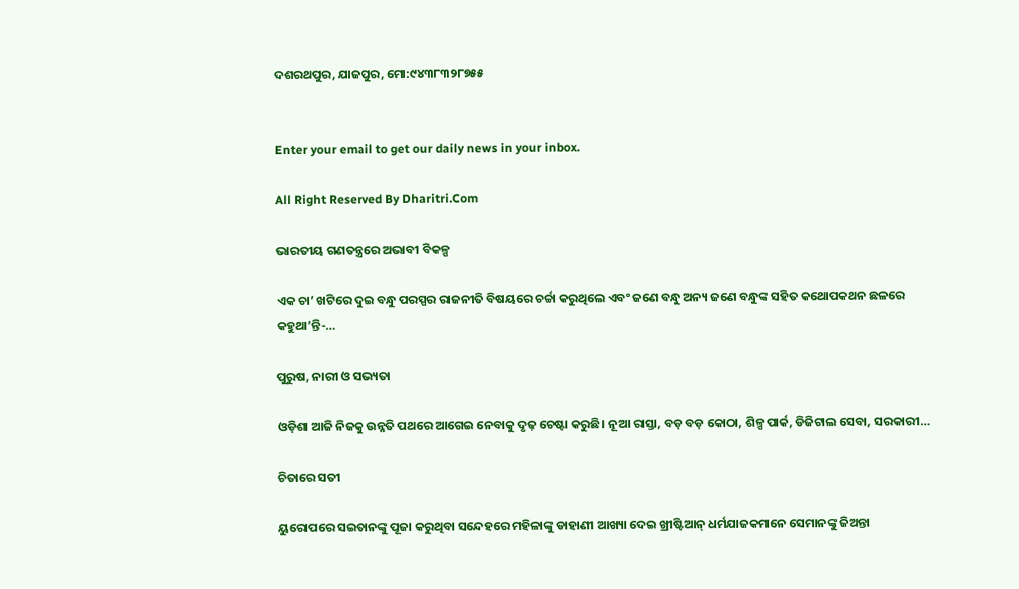ଦଶରଥପୁର, ଯାଜପୁର, ମୋ:୯୪୩୮୩୨୮୭୫୫


Enter your email to get our daily news in your inbox.

All Right Reserved By Dharitri.Com

ଭାରତୀୟ ଗଣତନ୍ତ୍ରରେ ଅଭାବୀ ବିକଳ୍ପ

ଏକ ଚା’ ଖଟିରେ ଦୁଇ ବନ୍ଧୁ ପରସ୍ପର ରାଜନୀତି ବିଷୟରେ ଚର୍ଚ୍ଚା କରୁଥିଲେ ଏବଂ ଜଣେ ବନ୍ଧୁ ଅନ୍ୟ ଜଣେ ବନ୍ଧୁଙ୍କ ସହିତ କଥୋପକଥନ ଛଳରେ କହୁଥା’ନ୍ତି-…

ପୁରୁଷ, ନାରୀ ଓ ସଭ୍ୟତା

ଓଡ଼ିଶା ଆଜି ନିଜକୁ ଉନ୍ନତି ପଥରେ ଆଗେଇ ନେବାକୁ ଦୃଢ଼ ଚେଷ୍ଟା କରୁଛି। ନୂଆ ରାସ୍ତା, ବଡ଼ ବଡ଼ କୋଠା, ଶିଳ୍ପ ପାର୍କ, ଡିଜିଟାଲ ସେବା, ସରକାରୀ…

ଚିତାରେ ସତୀ

ୟୁରୋପରେ ସଇତାନଙ୍କୁ ପୂଜା କରୁଥିବା ସନ୍ଦେହରେ ମହିଳାଙ୍କୁ ଡାହାଣୀ ଆଖ୍ୟା ଦେଇ ଖ୍ରୀଷ୍ଟିଆନ୍‌ ଧର୍ମଯାଜକମାନେ ସେମାନଙ୍କୁ ଜିଅନ୍ତା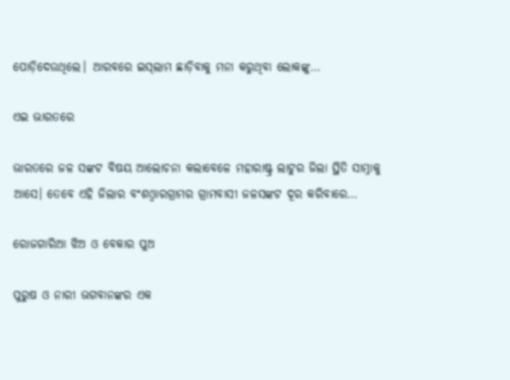ପୋଡ଼ିଦେଉଥିଲେ। ଆରବରେ ଇସ୍‌ଲାମ ଛାଡ଼ିବାକୁ ମନା କରୁଥିବା ଲୋକଙ୍କୁ…

ଏଇ ଭାରତରେ

ଭାରତରେ ଜଳ ସଙ୍କଟ ବିଷୟ ଆଲୋଚନା କଲାବେଳେ ମହାରାଷ୍ଟ୍ର ଲାଟୁର ଜିଲା ସ୍ଥିତି ସାମ୍ନାକୁ ଆସେ। ତେବେ ଏହି ଜିଲାର ବଂଶଓ୍ବାରଗ୍ରାମର ଗ୍ରାମବାସୀ ଜଳସଙ୍କଟ ଦୂର କରିବାରେ…

ରୋଜଗାରିଆ ଝିଅ ଓ ବେକାର ପୁଅ

ପୁରୁଷ ଓ ନାରୀ ଭଗବାନଙ୍କର ଏକ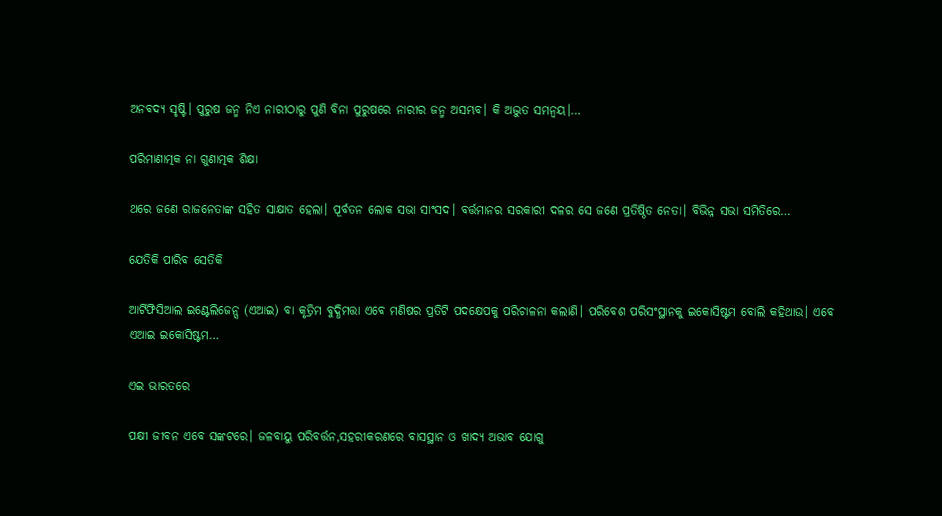ଅନବଦ୍ୟ ସୃଷ୍ଟି। ପୁରୁଷ ଜନ୍ମ ନିଏ ନାରୀଠାରୁ ପୁଣି ବିନା ପୁରୁଷରେ ନାରୀର ଜନ୍ମ ଅସମ୍ଭବ। କି ଅଦ୍ଭୁତ ସମନ୍ବୟ।…

ପରିମାଣାତ୍ମକ ନା ଗୁଣାତ୍ମକ ଶିକ୍ଷା

ଥରେ ଜଣେ ରାଜନେତାଙ୍କ ସହିତ ସାକ୍ଷାତ ହେଲା। ପୂର୍ବତନ ଲୋକ ସଭା ସାଂସଦ। ବର୍ତ୍ତମାନର ସରକାରୀ ଦଳର ସେ ଜଣେ ପ୍ରତିଷ୍ଠିତ ନେତା। ବିଭିନ୍ନ ସଭା ସମିତିରେ…

ଯେତିକି ପାରିବ ସେତିକି

ଆର୍ଟିଫିସିଆଲ ଇଣ୍ଟେଲିଜେନ୍ସ (ଏଆଇ) ବା କୃତ୍ରିମ ବୁଦ୍ଧିମତ୍ତା ଏବେ ମଣିଷର ପ୍ରତିଟି ପଦକ୍ଷେପକୁ ପରିଚାଳନା କଲାଣି। ପରିବେଶ ପରିସଂସ୍ଥାନକୁ ଇକୋସିଷ୍ଟମ ବୋଲି କହିଥାଉ। ଏବେ ଏଆଇ ଇକୋସିଷ୍ଟମ…

ଏଇ ଭାରତରେ

ପକ୍ଷୀ ଜୀବନ ଏବେ ସଙ୍କଟରେ। ଜଳବାୟୁ ପରିବର୍ତ୍ତନ,ସହରୀକରଣରେ ବାସସ୍ଥାନ ଓ ଖାଦ୍ୟ ଅଭାବ ଯୋଗୁ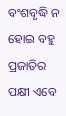ବଂଶବୃଦ୍ଧି ନ ହୋଇ ବହୁ ପ୍ରଜାତିର ପକ୍ଷୀ ଏବେ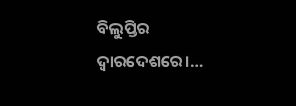ବିଲୁପ୍ତିର ଦ୍ୱାରଦେଶରେ।…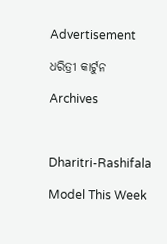Advertisement

ଧରିତ୍ରୀ କାର୍ଟୁନ

Archives



Dharitri-Rashifala

Model This Week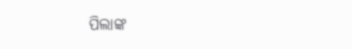ପିଲାଙ୍କ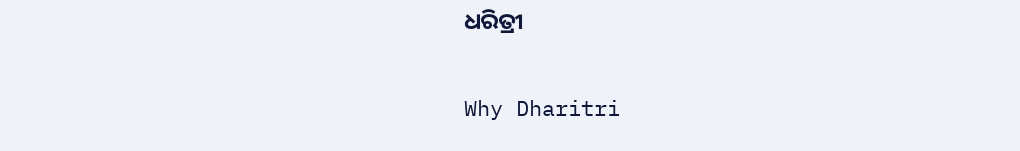ଧରିତ୍ରୀ

Why Dharitri